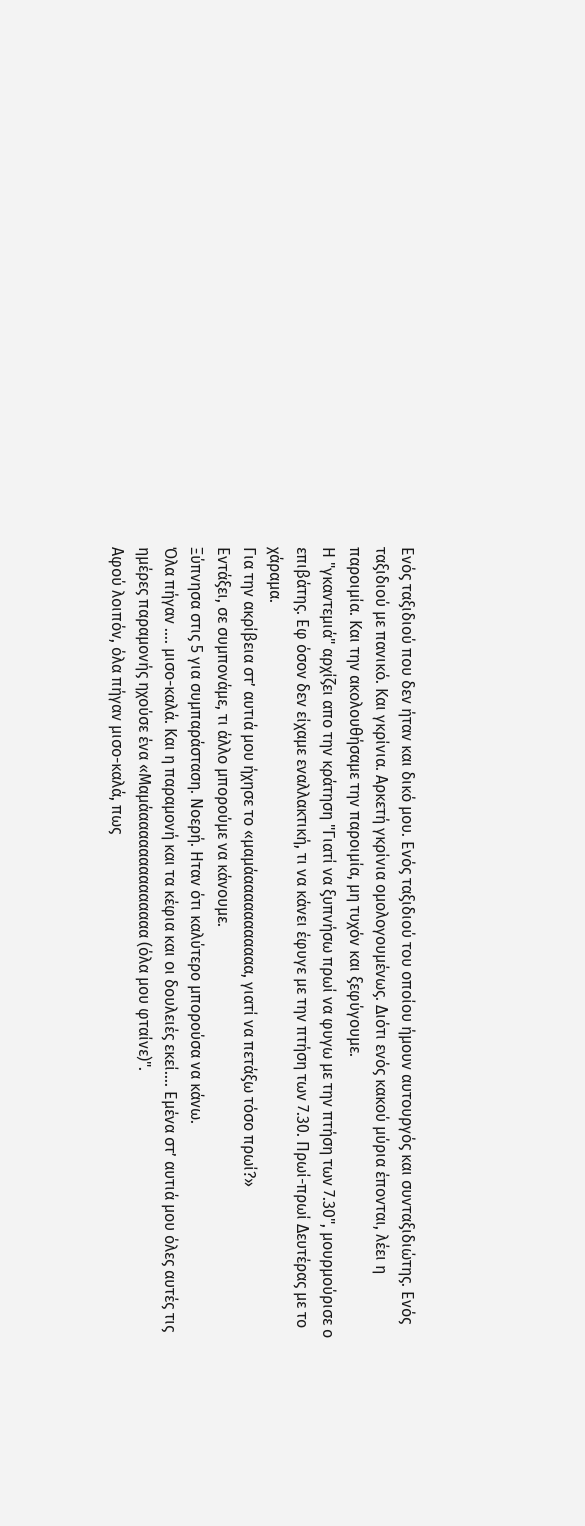Ενός ταξιδιού που δεν ήταν και δικό μου. Eνός ταξιδιού του οποίου ήμουν αυτουργός και συνταξιδιώτης. Ενός ταξιδιού με πανικό. Και γκρίνια. Αρκετή γκρίνια ομολογουμένως. Διότι ενός κακού μύρια έπονται, λέει η παροιμία. Και την ακολουθήσαμε την παροιμία, μη τυχόν και ξεφύγουμε.
Η "γκαντεμιά" αρχίζει απο την κράτηση "Γιατί να ξυπνήσω πρωί να φυγω με την πτήση των 7.30", μουρμούρισε ο επιβάτης. Εφ όσον δεν είχαμε εναλλακτική, τι να κάνει έφυγε με την πτήση των 7.30. Πρωί-πρωί Δευτέρας με το χάραμα.
Για την ακρίβεια στ’ αυτιά μου ήχησε το «μαμάααααααααααα, γιατί να πετάξω τόσο πρωί?»
Εντάξει, σε συμπονάμε, τι άλλο μπορούμε να κάνουμε.
Ξύπνησα στις 5 για συμπαράσταση. Νοερή. Ηταν ότι καλύτερο μπορούσα να κάνω.
Όλα πήγαν …. μισο-καλά. Και η παραμονή και τα κέφια και οι δουλειές εκεί…. Εμένα στ’ αυτιά μου όλες αυτές τις ημέρες παραμονής ηχούσε ένα «Μαμάαααααααααααααα (όλα μου φταίνε)".
Αφού λοιπόν, όλα πήγαν μισο-καλά, πως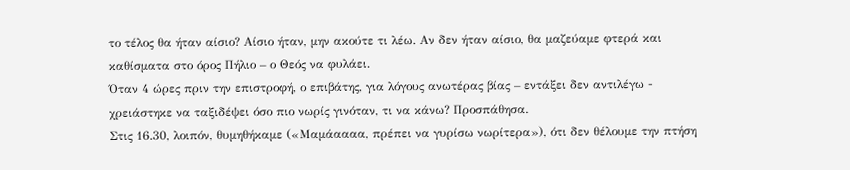το τέλος θα ήταν αίσιο? Αίσιο ήταν, μην ακούτε τι λέω. Αν δεν ήταν αίσιο, θα μαζεύαμε φτερά και καθίσματα στο όρος Πήλιο – ο Θεός να φυλάει.
Όταν 4 ώρες πριν την επιστροφή, ο επιβάτης, για λόγους ανωτέρας βίας – εντάξει δεν αντιλέγω - χρειάστηκε να ταξιδέψει όσο πιο νωρίς γινόταν, τι να κάνω? Προσπάθησα.
Στις 16.30, λοιπόν, θυμηθήκαμε («Μαμάαααα, πρέπει να γυρίσω νωρίτερα»), ότι δεν θέλουμε την πτήση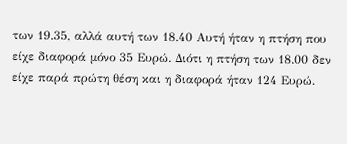των 19.35, αλλά αυτή των 18.40 Αυτή ήταν η πτήση που είχε διαφορά μόνο 35 Ευρώ. Διότι η πτήση των 18.00 δεν είχε παρά πρώτη θέση και η διαφορά ήταν 124 Ευρώ.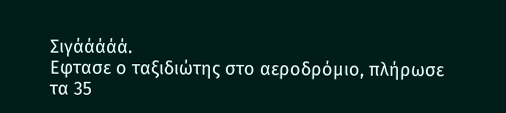Σιγάάάάά.
Εφτασε ο ταξιδιώτης στο αεροδρόμιο, πλήρωσε τα 35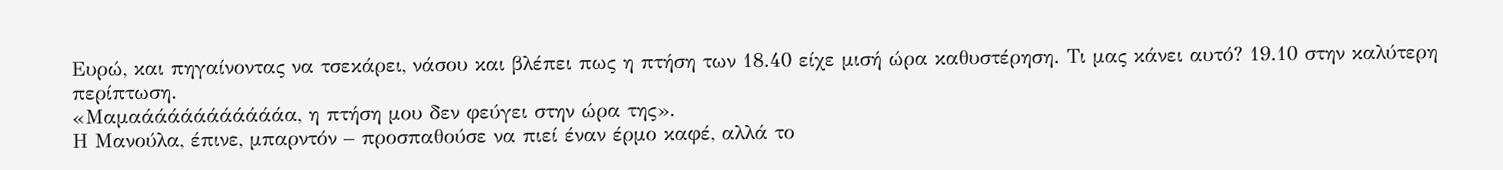Ευρώ, και πηγαίνοντας να τσεκάρει, νάσου και βλέπει πως η πτήση των 18.40 είχε μισή ώρα καθυστέρηση. Τι μας κάνει αυτό? 19.10 στην καλύτερη περίπτωση.
«Μαμαάάάάάάάάάάάα, η πτήση μου δεν φεύγει στην ώρα της».
Η Μανούλα, έπινε, μπαρντόν – προσπαθούσε να πιεί έναν έρμο καφέ, αλλά το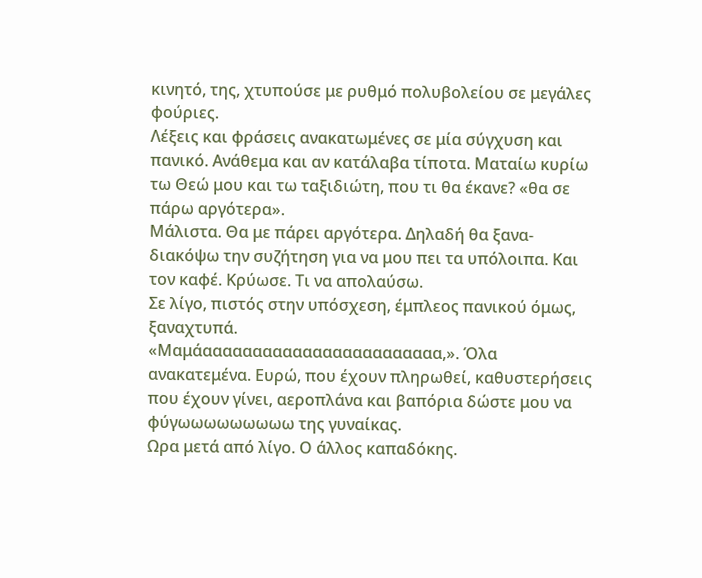κινητό, της, χτυπούσε με ρυθμό πολυβολείου σε μεγάλες φούριες.
Λέξεις και φράσεις ανακατωμένες σε μία σύγχυση και πανικό. Ανάθεμα και αν κατάλαβα τίποτα. Ματαίω κυρίω τω Θεώ μου και τω ταξιδιώτη, που τι θα έκανε? «θα σε πάρω αργότερα».
Μάλιστα. Θα με πάρει αργότερα. Δηλαδή θα ξανα-διακόψω την συζήτηση για να μου πει τα υπόλοιπα. Και τον καφέ. Κρύωσε. Τι να απολαύσω.
Σε λίγο, πιστός στην υπόσχεση, έμπλεος πανικού όμως, ξαναχτυπά.
«Μαμάαααααααααααααααααααααααα,». Όλα ανακατεμένα. Ευρώ, που έχουν πληρωθεί, καθυστερήσεις που έχουν γίνει, αεροπλάνα και βαπόρια δώστε μου να φύγωωωωωωωωω της γυναίκας.
Ωρα μετά από λίγο. Ο άλλος καπαδόκης.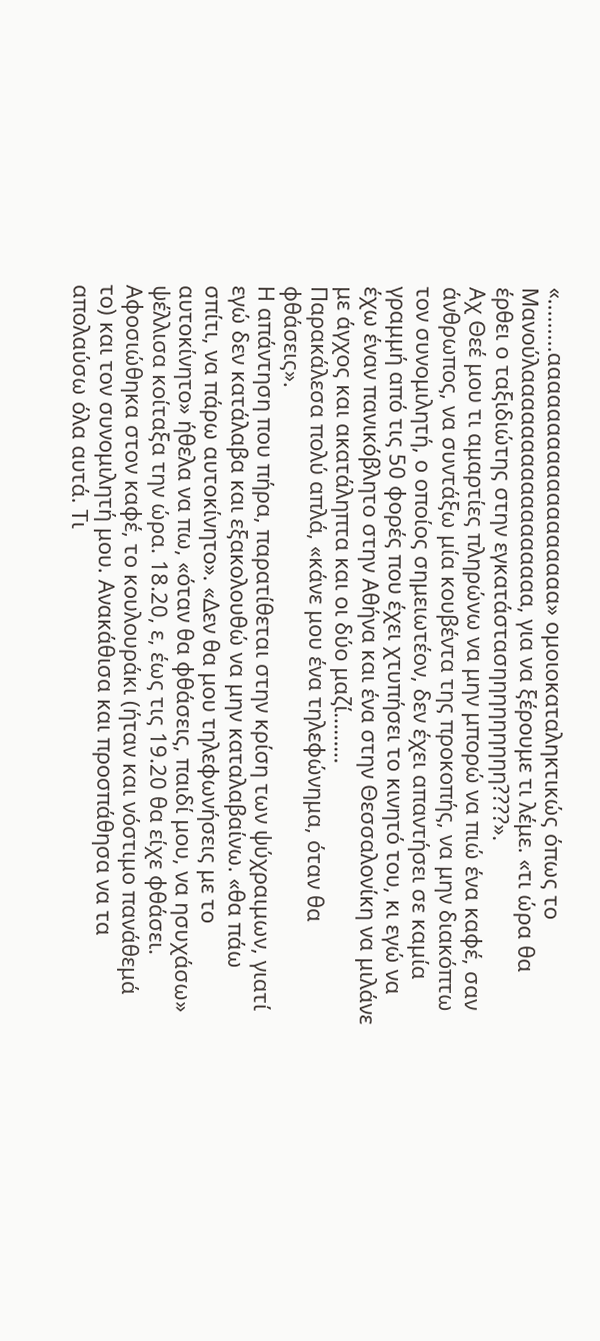«.........αααααααααααααααααα» ομοιοκαταληκτικώς όπως το Μανούλααααααααααααααααα, για να ξέρουμε τι λέμε. «τι ώρα θα έρθει ο ταξιδιώτης στην εγκατάστασηηηηηηηηη????».
Αχ Θεέ μου τι αμαρτίες πληρώνω να μην μπορώ να πιώ ένα καφέ, σαν άνθρωπος, να συντάξω μία κουβέντα της προκοπής, να μην διακόπτω τον συνομιλητή, ο οποίος σημειωτέον, δεν έχει απαντήσει σε καμία γραμμή από τις 50 φορές που έχει χτυπήσει το κινητό του, κι εγώ να έχω έναν πανικόβλητο στην Αθήνα και ένα στην Θεσσαλονίκη να μιλάνε με άγχος και ακατάληπτα και οι δύο μαζί………
Παρακάλεσα πολύ απλά, «κάνε μου ένα τηλεφώνημα, όταν θα φθάσεις».
Η απάντηση που πήρα, παρατίθεται στην κρίση των ψύχραιμων, γιατί εγώ δεν κατάλαβα και εξακολουθώ να μην καταλαβαίνω. «θα πάω σπίτι, να πάρω αυτοκίνητο». «Δεν θα μου τηλεφωνήσεις με το αυτοκίνητο» ήθελα να πω, «όταν θα φθάσεις, παιδί μου, να ησυχάσω» ψέλλισα κοίταξα την ώρα. 18.20, ε, έως τις 19.20 θα είχε φθάσει.
Αφοσιώθηκα στον καφέ, το κουλουράκι (ήταν και νόστιμο πανάθεμά το) και τον συνομιλητή μου. Ανακάθισα και προσπάθησα να τα απολαύσω όλα αυτά. Τι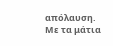απόλαυση. Με τα μάτια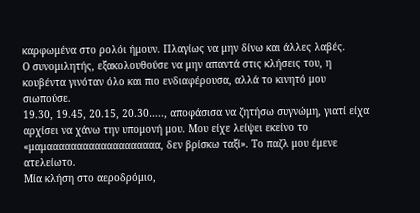καρφωμένα στο ρολόι ήμουν. Πλαγίως να μην δίνω και άλλες λαβές.
Ο συνομιλητής, εξακολουθούσε να μην απαντά στις κλήσεις του, η κουβέντα γινόταν όλο και πιο ενδιαφέρουσα, αλλά το κινητό μου σιωπούσε.
19.30, 19.45, 20.15, 20.30….., αποφάσισα να ζητήσω συγνώμη, γιατί είχα αρχίσει να χάνω την υπομονή μου. Μου είχε λείψει εκείνο το «μαμααααααααααααααααααα, δεν βρίσκω ταξί». Το παζλ μου έμενε ατελείωτο.
Μία κλήση στο αεροδρόμιο,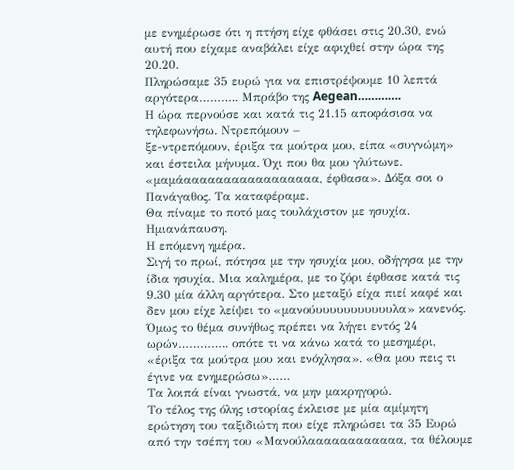με ενημέρωσε ότι η πτήση είχε φθάσει στις 20.30, ενώ αυτή που είχαμε αναβάλει είχε αφιχθεί στην ώρα της 20.20.
Πληρώσαμε 35 ευρώ για να επιστρέψουμε 10 λεπτά αργότερα……….. Μπράβο της Aegean………….
Η ώρα περνούσε και κατά τις 21.15 αποφάσισα να τηλεφωνήσω. Ντρεπόμουν –
ξε-ντρεπόμουν, έριξα τα μούτρα μου, είπα «συγνώμη» και έστειλα μήνυμα. Όχι που θα μου γλύτωνε.
«μαμάααααααααααααααααα, έφθασα». Δόξα σοι ο Πανάγαθος. Τα καταφέραμε.
Θα πίναμε το ποτό μας τουλάχιστον με ησυχία. Ημιανάπαυση.
Η επόμενη ημέρα.
Σιγή το πρωί, πότησα με την ησυχία μου, οδήγησα με την ίδια ησυχία. Μια καλημέρα, με το ζόρι έφθασε κατά τις 9.30 μία άλλη αργότερα. Στο μεταξύ είχα πιεί καφέ και δεν μου είχε λείψει το «μανούυυυυυυυυυυυλα» κανενός.
Όμως το θέμα συνήθως πρέπει να λήγει εντός 24 ωρών………….. οπότε τι να κάνω κατά το μεσημέρι, «έριξα τα μούτρα μου και ενόχλησα». «Θα μου πεις τι έγινε να ενημερώσω»……
Τα λοιπά είναι γνωστά, να μην μακρηγορώ.
Το τέλος της όλης ιστορίας έκλεισε με μία αμίμητη ερώτηση του ταξιδιώτη που είχε πληρώσει τα 35 Ευρώ από την τσέπη του «Μανούλαααααααααααα, τα θέλουμε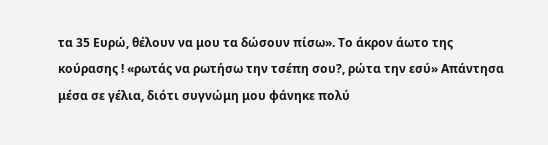τα 35 Ευρώ, θέλουν να μου τα δώσουν πίσω». Το άκρον άωτο της κούρασης ! «ρωτάς να ρωτήσω την τσέπη σου?, ρώτα την εσύ» Απάντησα μέσα σε γέλια, διότι συγνώμη μου φάνηκε πολύ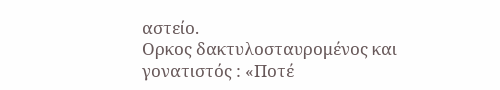αστείο.
Ορκος δακτυλοσταυρομένος και γονατιστός : «Ποτέ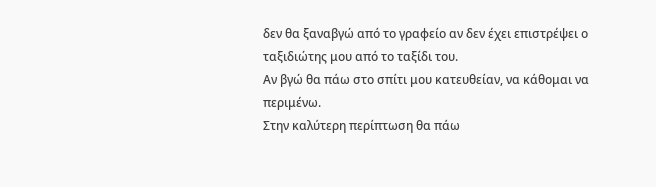δεν θα ξαναβγώ από το γραφείο αν δεν έχει επιστρέψει ο ταξιδιώτης μου από το ταξίδι του.
Αν βγώ θα πάω στο σπίτι μου κατευθείαν, να κάθομαι να περιμένω.
Στην καλύτερη περίπτωση θα πάω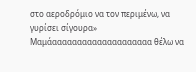στο αεροδρόμιο να τον περιμένω, να γυρίσει σίγουρα»
Μαμάαααααααααααααααααααα θέλω να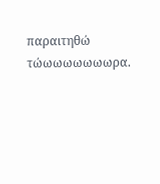παραιτηθώ τώωωωωωωωρα.